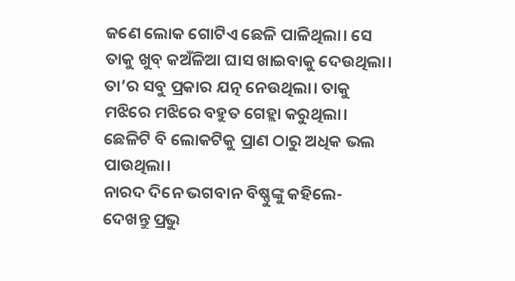ଜଣେ ଲୋକ ଗୋଟିଏ ଛେଳି ପାଳିଥିଲା। ସେ ତାକୁ ଖୁବ୍ କଅଁଳିଆ ଘାସ ଖାଇବାକୁ ଦେଉଥିଲା। ତା’ର ସବୁ ପ୍ରକାର ଯତ୍ନ ନେଉଥିଲା। ତାକୁ ମଝିରେ ମଝିରେ ବହୁତ ଗେହ୍ଲା କରୁଥିଲା। ଛେଳିଟି ବି ଲୋକଟିକୁ ପ୍ରାଣ ଠାରୁ ଅଧିକ ଭଲ ପାଉଥିଲା।
ନାରଦ ଦିନେ ଭଗବାନ ବିଷ୍ଣୁଙ୍କୁ କହିଲେ- ଦେଖନ୍ତୁ ପ୍ରଭୁ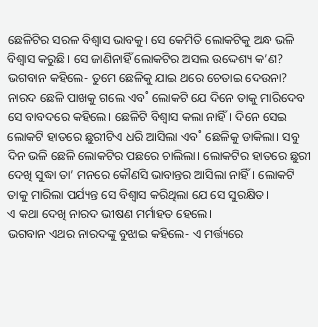ଛେଳିଟିର ସରଳ ବିଶ୍ବାସ ଭାବକୁ। ସେ କେମିତି ଲୋକଟିକୁ ଅନ୍ଧ ଭଳି ବିଶ୍ବାସ କରୁଛି। ସେ ଜାଣିନାହିଁ ଲୋକଟିର ଅସଲ ଉଦ୍ଦେଶ୍ୟ କ’ଣ?
ଭଗବାନ କହିଲେ- ତୁମେ ଛେଳିକୁ ଯାଇ ଥରେ ଚେତାଇ ଦେଉନା?
ନାରଦ ଛେଳି ପାଖକୁ ଗଲେ ଏବ˚ ଲୋକଟି ଯେ ଦିନେ ତାକୁ ମାରିଦେବ ସେ ବାବଦରେ କହିଲେ। ଛେଳିଟି ବିଶ୍ବାସ କଲା ନାହିଁ। ଦିନେ ସେଇ ଲୋକଟି ହାତରେ ଛୁରୀଟିଏ ଧରି ଆସିଲା ଏବ˚ ଛେଳିକୁ ଡାକିଲା। ସବୁ ଦିନ ଭଳି ଛେଳି ଲୋକଟିର ପଛରେ ଚାଲିଲା। ଲୋକଟିର ହାତରେ ଛୁରୀ ଦେଖି ସୁଦ୍ଧା ତା’ ମନରେ କୌଣସି ଭାବାନ୍ତର ଆସିଲା ନାହିଁ। ଲୋକଟି ତାକୁ ମାରିଲା ପର୍ଯ୍ୟନ୍ତ ସେ ବିଶ୍ବାସ କରିଥିଲା ଯେ ସେ ସୁରକ୍ଷିତ।
ଏ କଥା ଦେଖି ନାରଦ ଭୀଷଣ ମର୍ମାହତ ହେଲେ।
ଭଗବାନ ଏଥର ନାରଦଙ୍କୁ ବୁଝାଇ କହିଲେ- ଏ ମର୍ତ୍ତ୍ୟରେ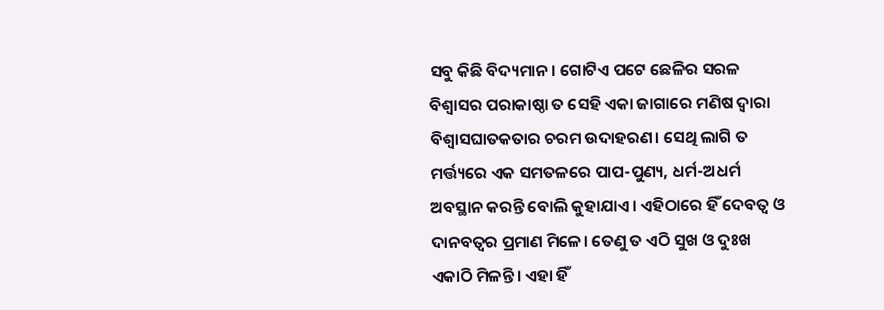ସବୁ କିଛି ବିଦ୍ୟମାନ। ଗୋଟିଏ ପଟେ ଛେଳିର ସରଳ ବିଶ୍ବାସର ପରାକାଷ୍ଠା ତ ସେହି ଏକା ଜାଗାରେ ମଣିଷ ଦ୍ବାରା ବିଶ୍ବାସଘାତକତାର ଚରମ ଉଦାହରଣ। ସେଥି ଲାଗି ତ ମର୍ତ୍ତ୍ୟରେ ଏକ ସମତଳରେ ପାପ-ପୁଣ୍ୟ, ଧର୍ମ-ଅଧର୍ମ ଅବସ୍ଥାନ କରନ୍ତି ବୋଲି କୁହାଯାଏ। ଏହିଠାରେ ହିଁ ଦେବତ୍ବ ଓ ଦାନବତ୍ବର ପ୍ରମାଣ ମିଳେ। ତେଣୁ ତ ଏଠି ସୁଖ ଓ ଦୁଃଖ ଏକାଠି ମିଳନ୍ତି। ଏହା ହିଁ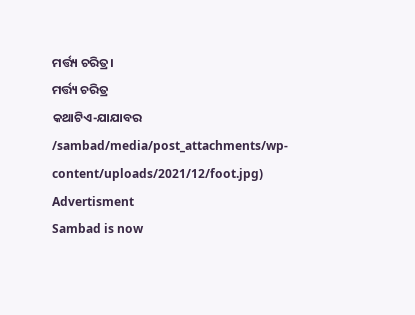ମର୍ତ୍ତ୍ୟ ଚରିତ୍ର।
ମର୍ତ୍ତ୍ୟ ଚରିତ୍ର
କଥାଟିଏ-ଯାଯାବର
/sambad/media/post_attachments/wp-content/uploads/2021/12/foot.jpg)
Advertisment
Sambad is now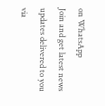on WhatsApp
Join and get latest news updates delivered to you via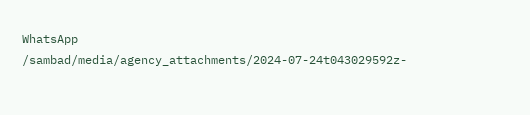WhatsApp
/sambad/media/agency_attachments/2024-07-24t043029592z-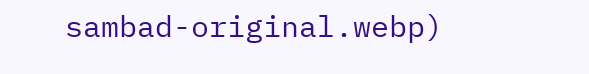sambad-original.webp)